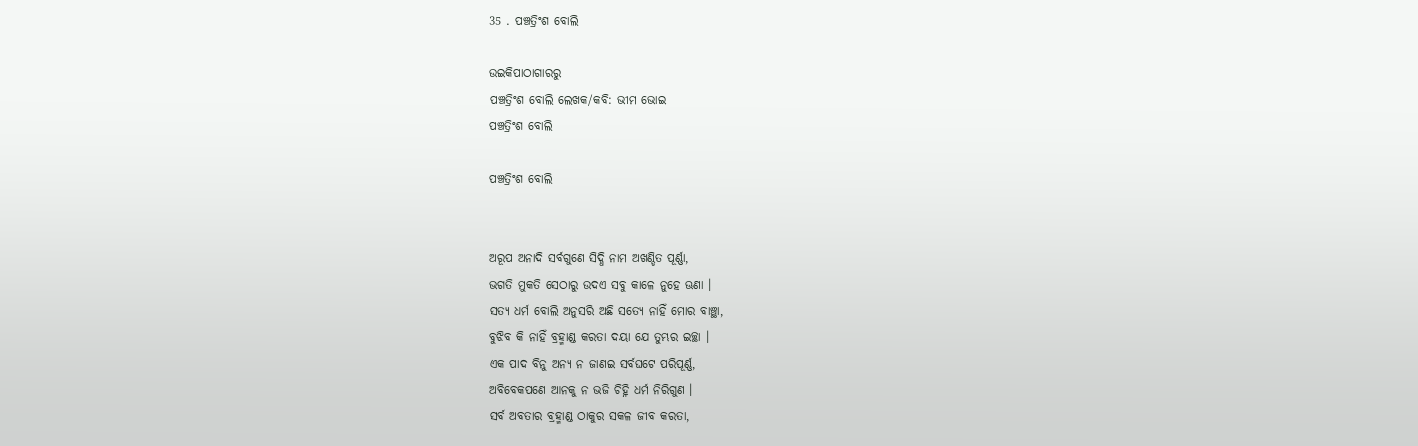35 . ପଞ୍ଚତ୍ରିଂଶ ବୋଲି

ଉଇକିପାଠାଗାର‌ରୁ
ପଞ୍ଚତ୍ରିଂଶ ବୋଲି ଲେଖକ/କବି: ଭୀମ ଭୋଇ
ପଞ୍ଚତ୍ରିଂଶ ବୋଲି

ପଞ୍ଚତ୍ରିଂଶ ବୋଲି


ଅରୂପ ଅନାଦି ସର୍ବଗୁଣେ ସିଦ୍ଧି ନାମ ଅଖଣ୍ଡିତ ପୂର୍ଣ୍ଣା,
ଭଗତି ମୁକତି ସେଠାରୁ ଉଦଏ ସବୁ କାଳେ ନୁହେ ଊଣା ।
ସତ୍ୟ ଧର୍ମ ବୋଲି ଅନୁସରି ଅଛି ସତ୍ୟେ ନାହିଁ ମୋର ବାଞ୍ଛା,
ବୁଝିବ କି ନାହିଁ ବ୍ରହ୍ମାଣ୍ଡ କରତା ଦୟା ଯେ ତୁମ୍ଭର ଇଚ୍ଛା ।
ଏକ ପାଦ ବିନୁ ଅନ୍ୟ ନ ଜାଣଇ ସର୍ବଘଟେ ପରିପୂର୍ଣ୍ଣ,
ଅବିବେକପଣେ ଆନକୁ ନ ଭଜି ଚିହ୍ନି ଧର୍ମ ନିରିଗୁଣ ।
ସର୍ବ ଅବତାର ବ୍ରହ୍ମାଣ୍ଡ ଠାକୁର ସକଳ ଜୀବ କରତା,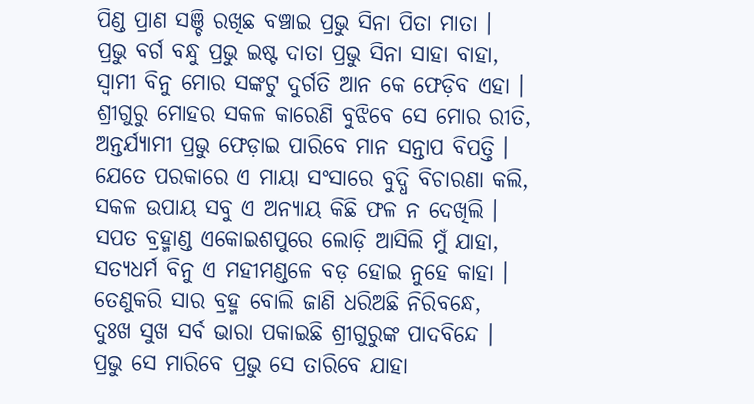ପିଣ୍ଡ ପ୍ରାଣ ସଞ୍ଚି ରଖିଛ ବଞ୍ଚାଇ ପ୍ରଭୁ ସିନା ପିତା ମାତା ।
ପ୍ରଭୁ ବର୍ଗ ବନ୍ଧୁ ପ୍ରଭୁ ଇଷ୍ଟ ଦାତା ପ୍ରଭୁ ସିନା ସାହା ବାହା,
ସ୍ୱାମୀ ବିନୁ ମୋର ସଙ୍କଟୁ ଦୁର୍ଗତି ଆନ କେ ଫେଡ଼ିବ ଏହା ।
ଶ୍ରୀଗୁରୁ ମୋହର ସକଳ କାରେଣି ବୁଝିବେ ସେ ମୋର ରୀତି,
ଅନ୍ତର୍ଯ୍ୟାମୀ ପ୍ରଭୁ ଫେଡ଼ାଇ ପାରିବେ ମାନ ସନ୍ତାପ ବିପତ୍ତି ।
ଯେତେ ପରକାରେ ଏ ମାୟା ସଂସାରେ ବୁଦ୍ଧି ବିଚାରଣା କଲି,
ସକଳ ଉପାୟ ସବୁ ଏ ଅନ୍ୟାୟ କିଛି ଫଳ ନ ଦେଖିଲି ।
ସପତ ବ୍ରହ୍ମାଣ୍ଡ ଏକୋଇଶପୁରେ ଲୋଡ଼ି ଆସିଲି ମୁଁ ଯାହା,
ସତ୍ୟଧର୍ମ ବିନୁ ଏ ମହୀମଣ୍ଡଳେ ବଡ଼ ହୋଇ ନୁହେ କାହା ।
ତେଣୁକରି ସାର ବ୍ରହ୍ମ ବୋଲି ଜାଣି ଧରିଅଛି ନିରିବନ୍ଧେ,
ଦୁଃଖ ସୁଖ ସର୍ବ ଭାରା ପକାଇଛି ଶ୍ରୀଗୁରୁଙ୍କ ପାଦବିନ୍ଦେ ।
ପ୍ରଭୁ ସେ ମାରିବେ ପ୍ରଭୁ ସେ ତାରିବେ ଯାହା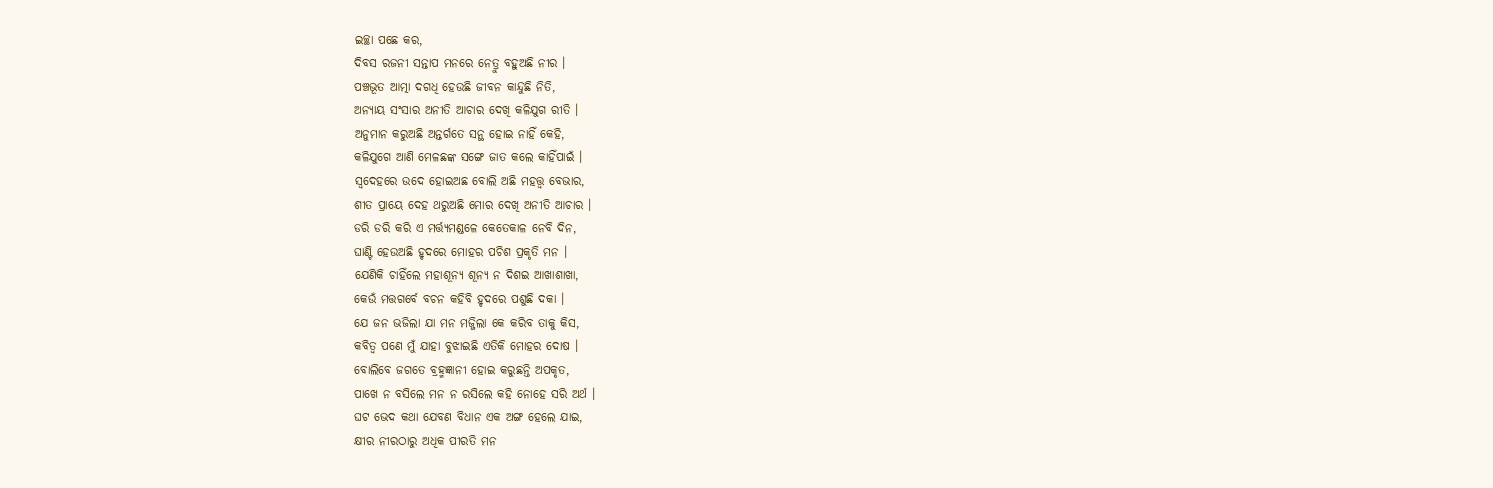ଇଚ୍ଛା ପଛେ କର,
ଦିବସ ରଜନୀ ସନ୍ତାପ ମନରେ ନେତ୍ରୁ ବହୁଅଛି ନୀର ।
ପଞ୍ଚଭୂତ ଆତ୍ମା ଦଗଧି ହେଉଛି ଜୀବନ କାନ୍ଦୁଛି ନିତି,
ଅନ୍ୟାୟ ସଂସାର ଅନୀତି ଆଚାର ଦେଖି କଳିଯୁଗ ରୀତି ।
ଅନୁମାନ କରୁଅଛି ଅନ୍ତର୍ଗତେ ସନ୍ଥ ହୋଇ ନାହିଁ କେହି,
କଳିଯୁଗେ ଆଣି ମେଳଛଙ୍କ ସଙ୍ଗେ ଜାତ କଲେ କାହିଁପାଇଁ ।
ସ୍ୱଦେହରେ ଉଦେ ହୋଇଅଛ ବୋଲି ଅଛି ମହତ୍ତ୍ୱ ବେଭାର,
ଶୀତ ପ୍ରାୟେ ଦେହ ଥରୁଅଛି ମୋର ଦେଖି ଅନୀତି ଆଚାର ।
ଡରି ଡରି କରି ଏ ମର୍ତ୍ତ୍ୟମଣ୍ଡଳେ କେତେକାଳ ନେବି ଦିନ,
ଘାଣ୍ଟି ହେଉଅଛି ହୃଦରେ ମୋହର ପଚିଶ ପ୍ରକୃତି ମନ ।
ଯେଣିକି ଚାହିଁଲେ ମହାଶୂନ୍ୟ ଶୂନ୍ୟ ନ ଦିଶଇ ଆଖାଶାଖା,
କେଉଁ ମତ୍ତଗର୍ବେ ବଚନ କହିବି ହୃଦରେ ପଶୁଛି ଦକା ।
ଯେ ଜନ ଭଜିଲା ଯା ମନ ମଜ୍ଜିଲା କେ କରିବ ତାକୁ କିସ,
କବିତ୍ୱ ପଣେ ମୁଁ ଯାହା ବୁଝାଇଛି ଏତିକି ମୋହର ଦୋଷ ।
ବୋଲିବେ ଜଗତେ ବ୍ରହ୍ମଜ୍ଞାନୀ ହୋଇ କରୁଛନ୍ତି ଅପକୃତ,
ପାଖେ ନ ବସିଲେ ମନ ନ ରସିଲେ କହି ନୋହେ ସରି ଅର୍ଥ ।
ଘଟ ଭେଦ କଥା ଯେବଣ ବିଧାନ ଏକ ଅଙ୍ଗ ହେଲେ ଯାଇ,
କ୍ଷୀର ନୀରଠାରୁ ଅଧିକ ପୀରତି ମନ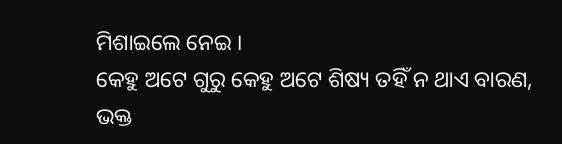ମିଶାଇଲେ ନେଇ ।
କେହୁ ଅଟେ ଗୁରୁ କେହୁ ଅଟେ ଶିଷ୍ୟ ତହିଁ ନ ଥାଏ ବାରଣ,
ଭକ୍ତ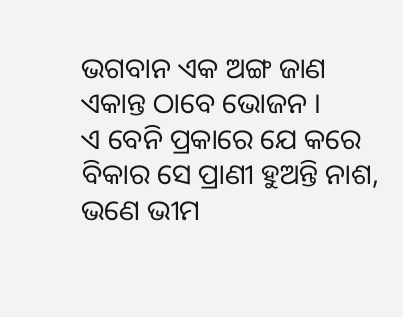ଭଗବାନ ଏକ ଅଙ୍ଗ ଜାଣ ଏକାନ୍ତ ଠାବେ ଭୋଜନ ।
ଏ ବେନି ପ୍ରକାରେ ଯେ କରେ ବିକାର ସେ ପ୍ରାଣୀ ହୁଅନ୍ତି ନାଶ,
ଭଣେ ଭୀମ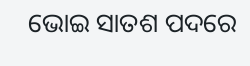ଭୋଇ ସାତଶ ପଦରେ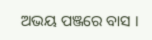ଅଭୟ ପଞ୍ଜରେ ବାସ ।